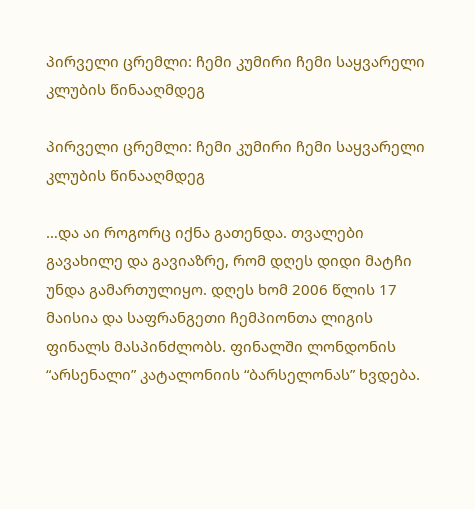პირველი ცრემლი: ჩემი კუმირი ჩემი საყვარელი კლუბის წინააღმდეგ

პირველი ცრემლი: ჩემი კუმირი ჩემი საყვარელი კლუბის წინააღმდეგ

…და აი როგორც იქნა გათენდა. თვალები გავახილე და გავიაზრე, რომ დღეს დიდი მატჩი უნდა გამართულიყო. დღეს ხომ 2006 წლის 17 მაისია და საფრანგეთი ჩემპიონთა ლიგის ფინალს მასპინძლობს. ფინალში ლონდონის “არსენალი” კატალონიის “ბარსელონას” ხვდება.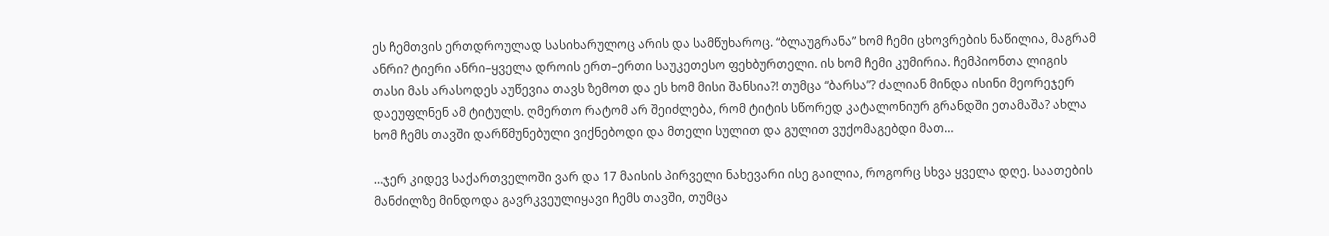ეს ჩემთვის ერთდროულად სასიხარულოც არის და სამწუხაროც. “ბლაუგრანა” ხომ ჩემი ცხოვრების ნაწილია, მაგრამ ანრი? ტიერი ანრი–ყველა დროის ერთ–ერთი საუკეთესო ფეხბურთელი. ის ხომ ჩემი კუმირია. ჩემპიონთა ლიგის თასი მას არასოდეს აუწევია თავს ზემოთ და ეს ხომ მისი შანსია?! თუმცა “ბარსა”? ძალიან მინდა ისინი მეორეჯერ დაეუფლნენ ამ ტიტულს. ღმერთო რატომ არ შეიძლება, რომ ტიტის სწორედ კატალონიურ გრანდში ეთამაშა? ახლა ხომ ჩემს თავში დარწმუნებული ვიქნებოდი და მთელი სულით და გულით ვუქომაგებდი მათ…

…ჯერ კიდევ საქართველოში ვარ და 17 მაისის პირველი ნახევარი ისე გაილია, როგორც სხვა ყველა დღე. საათების მანძილზე მინდოდა გავრკვეულიყავი ჩემს თავში, თუმცა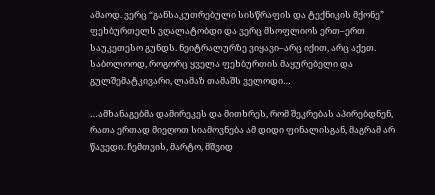ამაოდ. ვერც “განსაკუთრებული სისწრაფის და ტექნიკის მქონე” ფეხბურთელს ვღალატობდი და ვერც მსოფლიოს ერთ–ერთ საუკეთესო გუნდს. ნეიტრალურზე ვიყავი–არც იქით, არც აქეთ. საბოლოოდ, როგორც ყველა ფეხბურთის მაყურებელი და გულშემატკივარი, ლამაზ თამაშს ველოდი…

…ამხანაგებმა დამირეკეს და მითხრეს, რომ შეკრებას აპირებდნენ, რათა ერთად მიეღოთ სიამოვნება ამ დიდი ფინალისგან, მაგრამ არ წავედი. ჩემთვის, მარტო, მშვიდ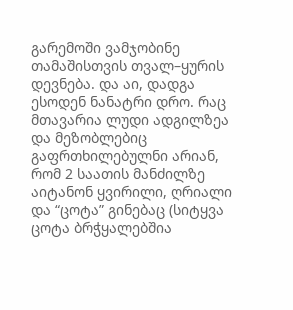გარემოში ვამჯობინე თამაშისთვის თვალ–ყურის დევნება. და აი, დადგა ესოდენ ნანატრი დრო. რაც მთავარია ლუდი ადგილზეა და მეზობლებიც გაფრთხილებულნი არიან, რომ 2 საათის მანძილზე აიტანონ ყვირილი, ღრიალი და “ცოტა” გინებაც (სიტყვა ცოტა ბრჭყალებშია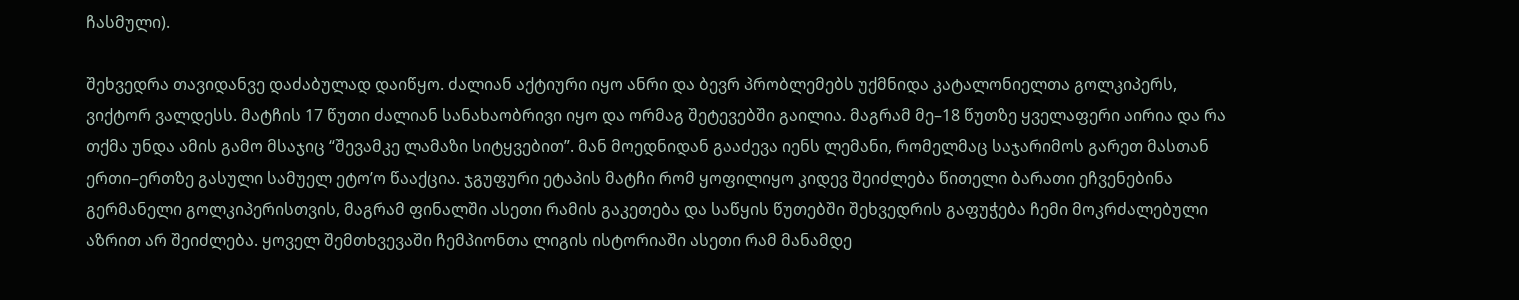ჩასმული).

შეხვედრა თავიდანვე დაძაბულად დაიწყო. ძალიან აქტიური იყო ანრი და ბევრ პრობლემებს უქმნიდა კატალონიელთა გოლკიპერს, ვიქტორ ვალდესს. მატჩის 17 წუთი ძალიან სანახაობრივი იყო და ორმაგ შეტევებში გაილია. მაგრამ მე–18 წუთზე ყველაფერი აირია და რა თქმა უნდა ამის გამო მსაჯიც “შევამკე ლამაზი სიტყვებით”. მან მოედნიდან გააძევა იენს ლემანი, რომელმაც საჯარიმოს გარეთ მასთან ერთი–ერთზე გასული სამუელ ეტო’ო წააქცია. ჯგუფური ეტაპის მატჩი რომ ყოფილიყო კიდევ შეიძლება წითელი ბარათი ეჩვენებინა გერმანელი გოლკიპერისთვის, მაგრამ ფინალში ასეთი რამის გაკეთება და საწყის წუთებში შეხვედრის გაფუჭება ჩემი მოკრძალებული აზრით არ შეიძლება. ყოველ შემთხვევაში ჩემპიონთა ლიგის ისტორიაში ასეთი რამ მანამდე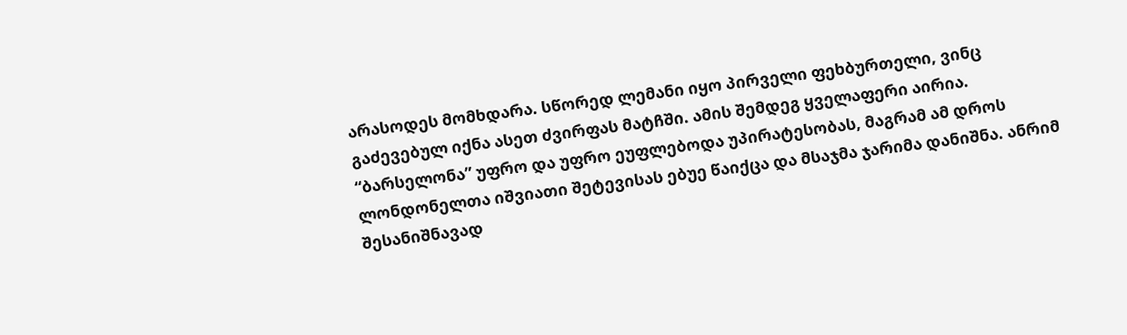არასოდეს მომხდარა. სწორედ ლემანი იყო პირველი ფეხბურთელი, ვინც გაძევებულ იქნა ასეთ ძვირფას მატჩში. ამის შემდეგ ყველაფერი აირია. “ბარსელონა” უფრო და უფრო ეუფლებოდა უპირატესობას, მაგრამ ამ დროს ლონდონელთა იშვიათი შეტევისას ებუე წაიქცა და მსაჯმა ჯარიმა დანიშნა. ანრიმ შესანიშნავად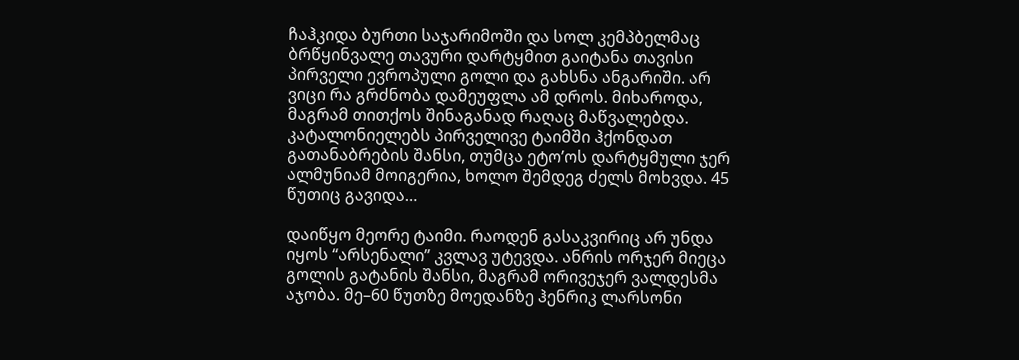ჩაჰკიდა ბურთი საჯარიმოში და სოლ კემპბელმაც ბრწყინვალე თავური დარტყმით გაიტანა თავისი პირველი ევროპული გოლი და გახსნა ანგარიში. არ ვიცი რა გრძნობა დამეუფლა ამ დროს. მიხაროდა, მაგრამ თითქოს შინაგანად რაღაც მაწვალებდა. კატალონიელებს პირველივე ტაიმში ჰქონდათ გათანაბრების შანსი, თუმცა ეტო’ოს დარტყმული ჯერ ალმუნიამ მოიგერია, ხოლო შემდეგ ძელს მოხვდა. 45 წუთიც გავიდა…

დაიწყო მეორე ტაიმი. რაოდენ გასაკვირიც არ უნდა იყოს “არსენალი” კვლავ უტევდა. ანრის ორჯერ მიეცა გოლის გატანის შანსი, მაგრამ ორივეჯერ ვალდესმა აჯობა. მე–60 წუთზე მოედანზე ჰენრიკ ლარსონი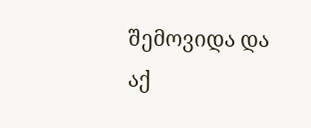შემოვიდა და აქ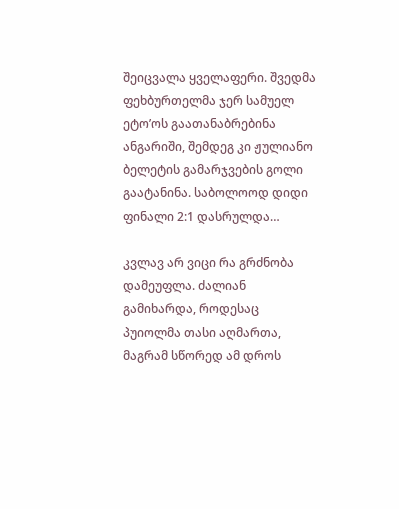შეიცვალა ყველაფერი. შვედმა ფეხბურთელმა ჯერ სამუელ ეტო’ოს გაათანაბრებინა ანგარიში, შემდეგ კი ჟულიანო ბელეტის გამარჯვების გოლი გაატანინა. საბოლოოდ დიდი ფინალი 2:1 დასრულდა…

კვლავ არ ვიცი რა გრძნობა დამეუფლა. ძალიან გამიხარდა, როდესაც პუიოლმა თასი აღმართა, მაგრამ სწორედ ამ დროს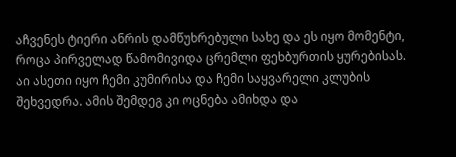აჩვენეს ტიერი ანრის დამწუხრებული სახე და ეს იყო მომენტი, როცა პირველად წამომივიდა ცრემლი ფეხბურთის ყურებისას. აი ასეთი იყო ჩემი კუმირისა და ჩემი საყვარელი კლუბის შეხვედრა. ამის შემდეგ კი ოცნება ამიხდა და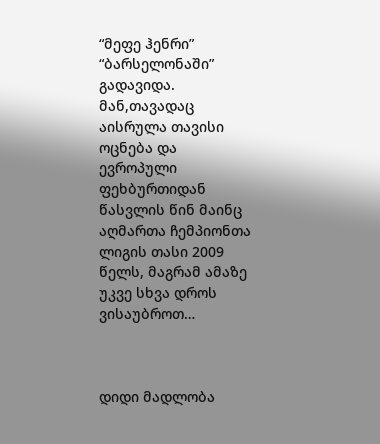“მეფე ჰენრი” “ბარსელონაში” გადავიდა. მან,თავადაც აისრულა თავისი ოცნება და ევროპული ფეხბურთიდან წასვლის წინ მაინც აღმართა ჩემპიონთა ლიგის თასი 2009 წელს, მაგრამ ამაზე უკვე სხვა დროს ვისაუბროთ…



დიდი მადლობა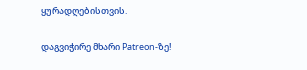ყურადღებისთვის.

დაგვიჭირე მხარი Patreon-ზე!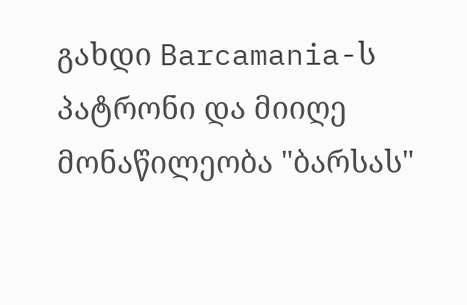გახდი Barcamania-ს პატრონი და მიიღე მონაწილეობა "ბარსას"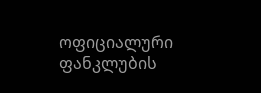ოფიციალური ფანკლუბის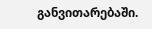განვითარებაში.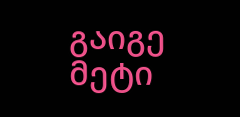გაიგე მეტი